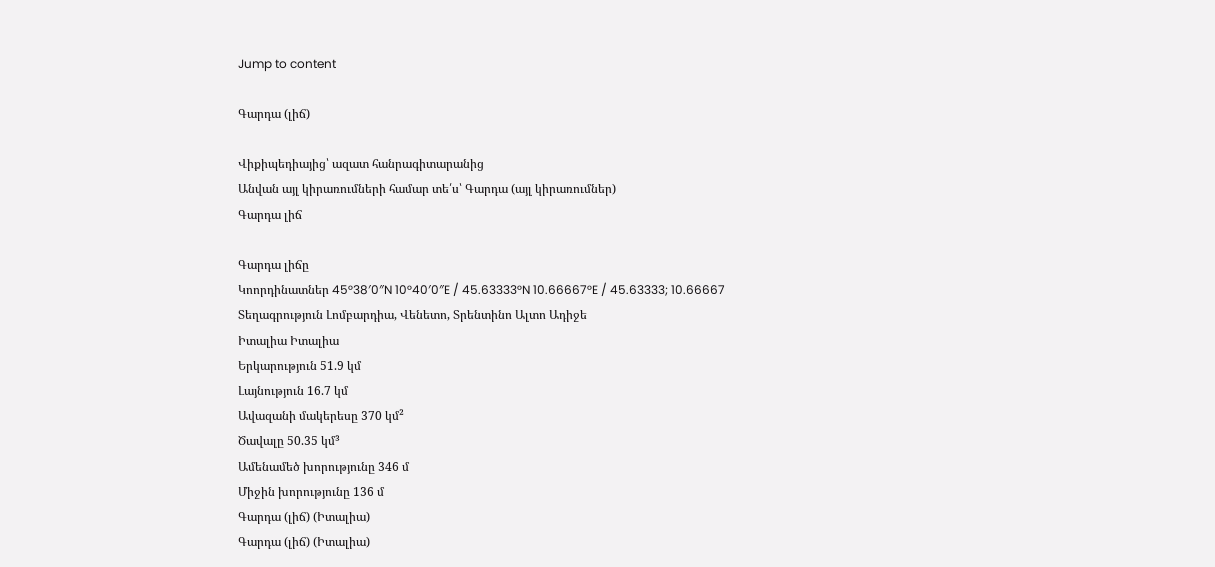Jump to content

Գարդա (լիճ)

Վիքիպեդիայից՝ ազատ հանրագիտարանից
Անվան այլ կիրառումների համար տե՛ս՝ Գարդա (այլ կիրառումներ)
Գարդա լիճ

Գարդա լիճը
Կոորդինատներ 45°38′0″N 10°40′0″E / 45.63333°N 10.66667°E / 45.63333; 10.66667
Տեղագրություն Լոմբարդիա, Վենետո, Տրենտինո Ալտո Ադիջե
Իտալիա Իտալիա
Երկարություն 51.9 կմ
Լայնություն 16.7 կմ
Ավազանի մակերեսը 370 կմ²
Ծավալը 50.35 կմ³
Ամենամեծ խորությունը 346 մ
Միջին խորությունը 136 մ
Գարդա (լիճ) (Իտալիա)
Գարդա (լիճ) (Իտալիա)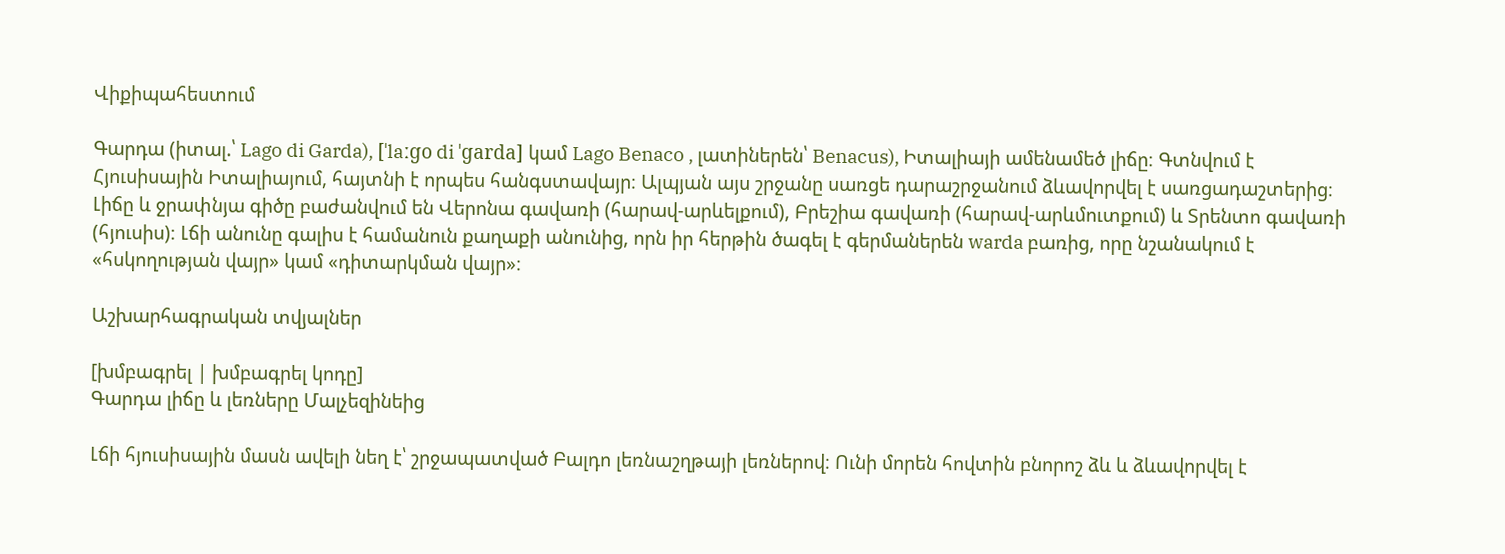Վիքիպահեստում

Գարդա (իտալ.՝ Lago di Garda), [ˈlaːɡo di ˈɡarda] կամ Lago Benaco , լատիներեն՝ Benacus), Իտալիայի ամենամեծ լիճը։ Գտնվում է Հյուսիսային Իտալիայում, հայտնի է որպես հանգստավայր։ Ալպյան այս շրջանը սառցե դարաշրջանում ձևավորվել է սառցադաշտերից։ Լիճը և ջրափնյա գիծը բաժանվում են Վերոնա գավառի (հարավ-արևելքում), Բրեշիա գավառի (հարավ-արևմուտքում) և Տրենտո գավառի (հյուսիս)։ Լճի անունը գալիս է համանուն քաղաքի անունից, որն իր հերթին ծագել է գերմաներեն warda բառից, որը նշանակում է «հսկողության վայր» կամ «դիտարկման վայր»։

Աշխարհագրական տվյալներ

[խմբագրել | խմբագրել կոդը]
Գարդա լիճը և լեռները Մալչեզինեից

Լճի հյուսիսային մասն ավելի նեղ է՝ շրջապատված Բալդո լեռնաշղթայի լեռներով։ Ունի մորեն հովտին բնորոշ ձև և ձևավորվել է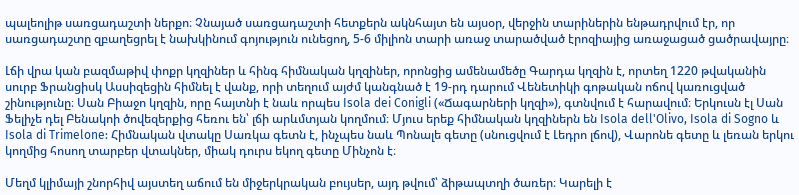պալեոլիթ սառցադաշտի ներքո։ Չնայած սառցադաշտի հետքերն ակնհայտ են այսօր, վերջին տարիներին ենթադրվում էր, որ սառցադաշտը զբաղեցրել է նախկինում գոյություն ունեցող, 5-6 միլիոն տարի առաջ տարածված էրոզիայից առաջացած ցածրավայրը։

Լճի վրա կան բազմաթիվ փոքր կղզիներ և հինգ հիմնական կղզիներ, որոնցից ամենամեծը Գարդա կղզին է, որտեղ 1220 թվականին սուրբ Ֆրանցիսկ Ասսիզեցին հիմնել է վանք, որի տեղում այժմ կանգնած է 19-րդ դարում Վենետիկի գոթական ոճով կառուցված շինությունը։ Սան Բիաջո կղզին, որը հայտնի է նաև որպես Isola dei Conigli («Ճագարների կղզի»), գտնվում է հարավում։ Երկուսն էլ Սան Ֆելիչե դել Բենակոի ծովեզերքից հեռու են՝ լճի արևմտյան կողմում։ Մյուս երեք հիմնական կղզիներն են Isola dell'Olivo, Isola di Sogno և Isola di Trimelone: Հիմնական վտակը Սառկա գետն է, ինչպես նաև Պոնալե գետը (սնուցվում է Լեդրո լճով), Վարոնե գետը և լեռան երկու կողմից հոսող տարբեր վտակներ, միակ դուրս եկող գետը Մինչոն է։

Մեղմ կլիմայի շնորհիվ այստեղ աճում են միջերկրական բույսեր, այդ թվում՝ ձիթապտղի ծառեր։ Կարելի է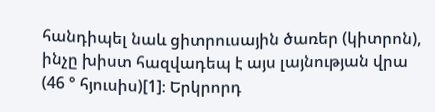հանդիպել նաև ցիտրուսային ծառեր (կիտրոն), ինչը խիստ հազվադեպ է այս լայնության վրա (46 ° հյուսիս)[1]։ Երկրորդ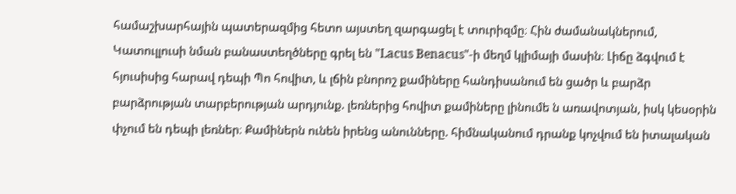համաշխարհային պատերազմից հետո այստեղ զարգացել է տուրիզմը։ Հին ժամանակներում, Կատուլլուսի նման բանաստեղծները գրել են "Lacus Benacus"-ի մեղմ կլիմայի մասին։ Լիճը ձգվում է հյուսիսից հարավ դեպի Պո հովիտ, և լճին բնորոշ քամիները հանդիսանում են ցածր և բարձր բարձրության տարբերության արդյունք. լեռներից հովիտ քամիները լինումե ն առավոտյան, իսկ կեսօրին փչում են դեպի լեռներ։ Քամիներն ունեն իրենց անունները. հիմնականում դրանք կոչվում են իտալական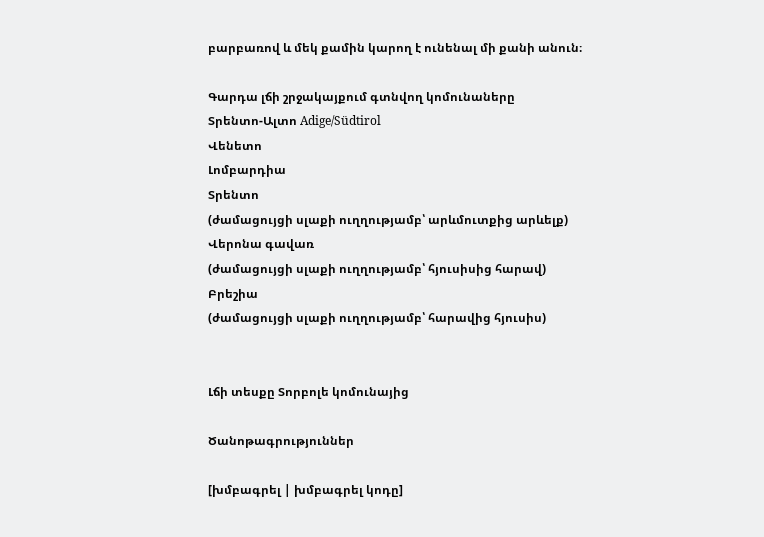բարբառով և մեկ քամին կարող է ունենալ մի քանի անուն։

Գարդա լճի շրջակայքում գտնվող կոմունաները
Տրենտո-Ալտո Adige/Südtirol
Վենետո
Լոմբարդիա
Տրենտո
(ժամացույցի սլաքի ուղղությամբ՝ արևմուտքից արևելք)
Վերոնա գավառ
(ժամացույցի սլաքի ուղղությամբ՝ հյուսիսից հարավ)
Բրեշիա
(ժամացույցի սլաքի ուղղությամբ՝ հարավից հյուսիս)


Լճի տեսքը Տորբոլե կոմունայից

Ծանոթագրություններ

[խմբագրել | խմբագրել կոդը]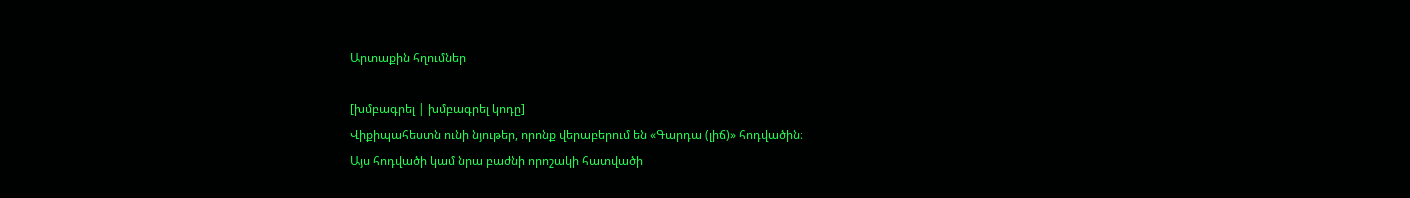Արտաքին հղումներ

[խմբագրել | խմբագրել կոդը]
Վիքիպահեստն ունի նյութեր, որոնք վերաբերում են «Գարդա (լիճ)» հոդվածին։
Այս հոդվածի կամ նրա բաժնի որոշակի հատվածի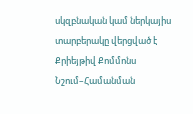սկզբնական կամ ներկայիս տարբերակը վերցված է Քրիեյթիվ Քոմմոնս Նշում–Համանման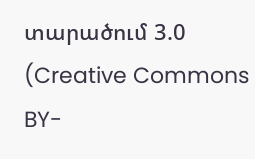տարածում 3.0 (Creative Commons BY-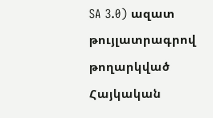SA 3.0) ազատ թույլատրագրով թողարկված Հայկական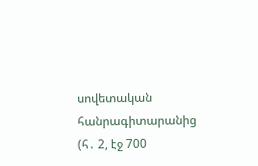սովետական հանրագիտարանից  (հ․ 2, էջ 700